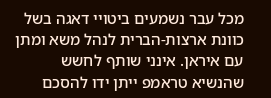מכל עבר נשמעים ביטויי דאגה בשל כוונת ארצות-הברית לנהל משא ומתן עם איראן. אינני שותף לחשש שהנשיא טראמפ ייתן ידו להסכם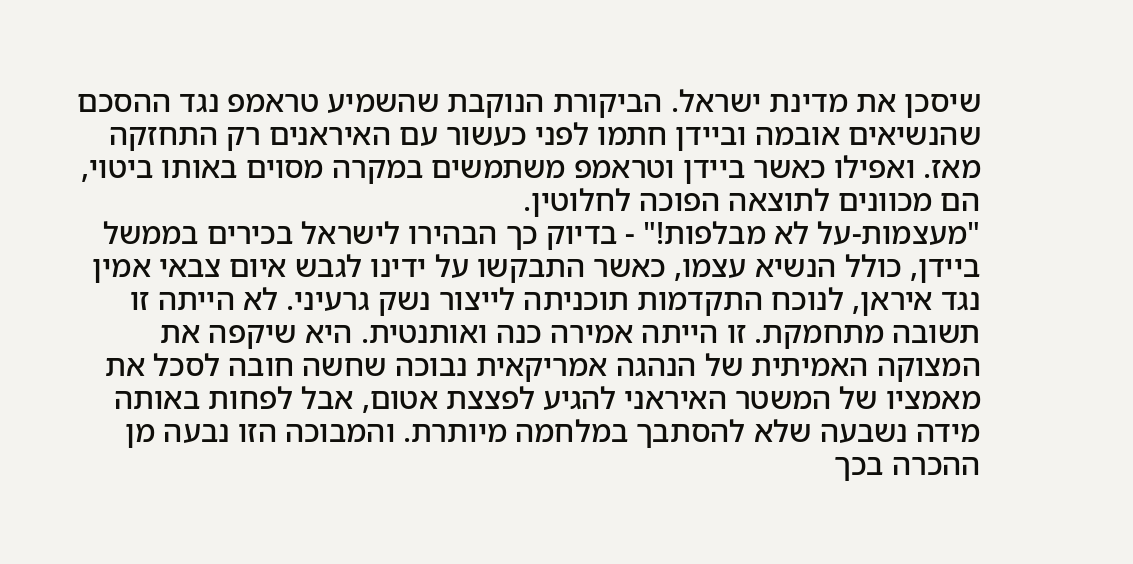שיסכן את מדינת ישראל. הביקורת הנוקבת שהשמיע טראמפ נגד ההסכם שהנשיאים אובמה וביידן חתמו לפני כעשור עם האיראנים רק התחזקה מאז. ואפילו כאשר ביידן וטראמפ משתמשים במקרה מסוים באותו ביטוי, הם מכוונים לתוצאה הפוכה לחלוטין.
"מעצמות-על לא מבלפות!" - בדיוק כך הבהירו לישראל בכירים בממשל ביידן, כולל הנשיא עצמו, כאשר התבקשו על ידינו לגבש איום צבאי אמין נגד איראן, לנוכח התקדמות תוכניתה לייצור נשק גרעיני. לא הייתה זו תשובה מתחמקת. זו הייתה אמירה כנה ואותנטית. היא שיקפה את המצוקה האמיתית של הנהגה אמריקאית נבוכה שחשה חובה לסכל את מאמציו של המשטר האיראני להגיע לפצצת אטום, אבל לפחות באותה מידה נשבעה שלא להסתבך במלחמה מיותרת. והמבוכה הזו נבעה מן ההכרה בכך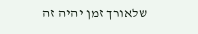שלאורך זמן יהיה זה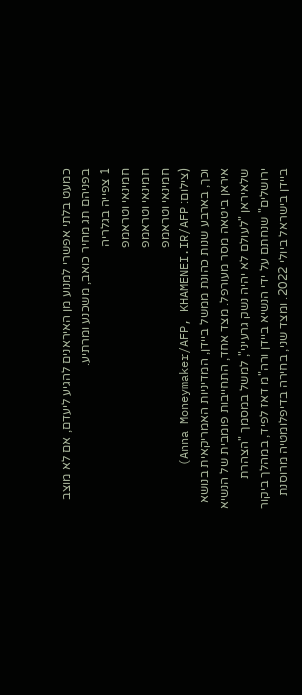כמעט בלתי אפשרי למנוע מן האיראנים להגיע ליעדם, אם לא מוצב בפניהם תג מחיר כואב, משכנע ומרתיע.
1 צפייה בגלריה
חמינאי וטראמפ
חמינאי וטראמפ
חמינאי וטראמפ
(צילום: Anna Moneymaker/AFP, KHAMENEI.IR/AFP)
וכך, בארבע שנות כהונת ממשל ביידן, המדיניות האמריקאית בנושא איראן ביטאה מסר מעורפל. מצד אחד, התחייבות פומבית של הנשיא שלאיראן "לעולם לא יהיה נשק גרעיני", למשל במסמך "הצהרת ירושלים" שנחתם על ידי הנשיא ביידן ורה"מ דאז לפיד, במהלך ביקור ביידן בישראל ביולי 2022. ומצד שני, בחירה בדיפלומטיה מרוסנת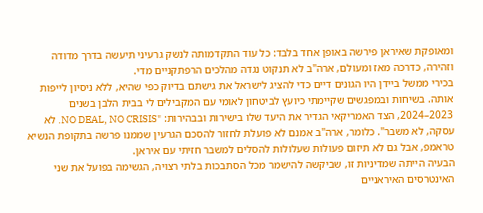ומאופקת שאיראן פירשה באופן אחד בלבד: כל עוד התקדמותה לנשק גרעיני תיעשה בדרך מדודה וזהירה, כדרכה מאז ומעולם, ארה"ב לא תנקוט נגדה מהלכים הרפתקניים מדי.
בכירי ממשל ביידן היו הגונים דיים כדי להציג לישראל את גישתם בדיוק כפי שהיא, ללא ניסיון לייפות אותה. בשיחות ובמפגשים שקיימתי כיועץ לביטחון לאומי עם המקבילים לי בבית הלבן בשנים 2023–2024, הצד האמריקאי הגדיר את היעד שלו בישירות ובבהירות: "NO DEAL, NO CRISIS. לא עסקה, לא משבר". כלומר, ארה"ב אמנם לא פועלת לחזור להסכם הגרעין שממנו פרשה בתקופת הנשיא טראמפ, אבל גם לא תיזום פעולות שעלולות להסלים למשבר חזיתי עם איראן.
הבעיה הייתה שמדיניות זו, שביקשה להישמר מכל הסתבכות בלתי רצויה, הגשימה בפועל את שני האינטרסים האיראניים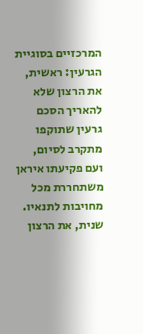המרכזיים בסוגיית הגרעין: ראשית, את הרצון שלא להאריך הסכם גרעין שתוקפו מתקרב לסיום, ועם פקיעתו איראן משתחררת מכל מחויבות לתנאיו. שנית, את הרצון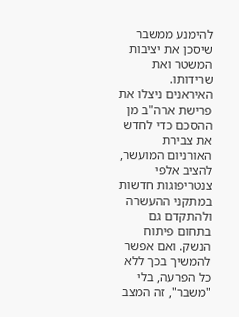להימנע ממשבר שיסכן את יציבות המשטר ואת שרידותו.
האיראנים ניצלו את פרישת ארה"ב מן ההסכם כדי לחדש את צבירת האורניום המועשר, להציב אלפי צנטריפוגות חדשות במתקני ההעשרה ולהתקדם גם בתחום פיתוח הנשק. ואם אפשר להמשיך בכך ללא כל הפרעה, בלי "משבר", זה המצב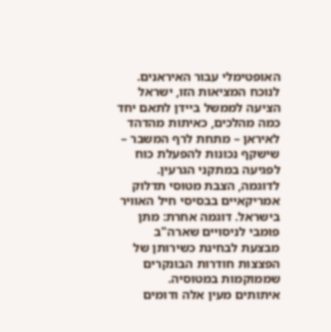האופטימלי עבור האיראנים. לנוכח המציאות הזו, ישראל הציעה לממשל ביידן לתאם יחד כמה מהלכים, כאיתות מהדהד לאיראן – מתחת לרף המשבר – שישקף נכונות להפעלת כוח לפגיעה במתקני הגרעין. לדוגמה, הצבת מטוסי תדלוק אמריקאיים בבסיסי חיל האוויר בישראל. דוגמה אחרת: מתן פומבי לניסויים שארה"ב מבצעת לבחינת כשירותן של הפצצות חודרות הבונקרים שממוקמות במטוסיה.
איתותים מעין אלה ודומים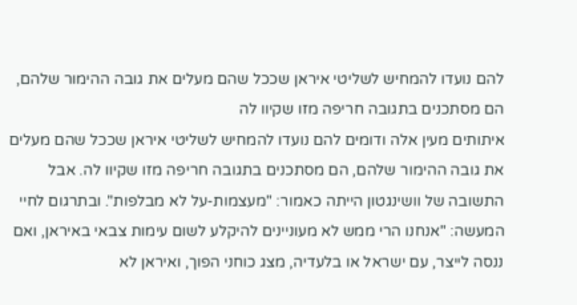להם נועדו להמחיש לשליטי איראן שככל שהם מעלים את גובה ההימור שלהם, הם מסתכנים בתגובה חריפה מזו שקיוו לה
איתותים מעין אלה ודומים להם נועדו להמחיש לשליטי איראן שככל שהם מעלים את גובה ההימור שלהם, הם מסתכנים בתגובה חריפה מזו שקיוו לה. אבל התשובה של וושינגטון הייתה כאמור: "מעצמות-על לא מבלפות". ובתרגום לחיי המעשה: "אנחנו הרי ממש לא מעוניינים להיקלע לשום עימות צבאי באיראן, ואם ננסה לייצר, עם ישראל או בלעדיה, מצג כוחני הפוך, ואיראן לא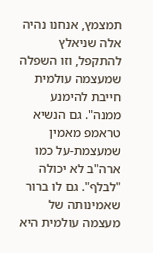תמצמץ, אנחנו נהיה אלה שניאלץ להתקפל, וזו השפלה שמעצמה עולמית חייבת להימנע ממנה". גם הנשיא טראמפ מאמין שמעצמת-על כמו ארה"ב לא יכולה "לבלף". גם לו ברור שאמינותה של מעצמה עולמית היא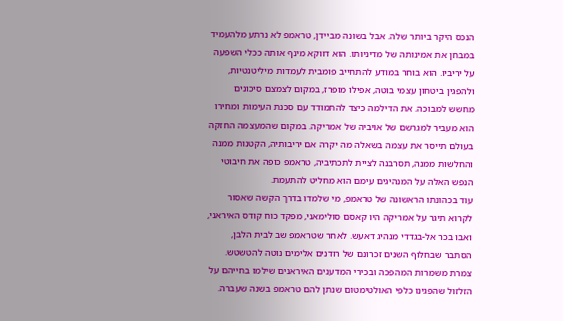הנכס היקר ביותר שלה. אבל בשונה מביידן, טראמפ לא נרתע מלהעמיד במבחן את אמינותה של מדיניותו. הוא דווקא מינף אותה ככלי השפעה על יריביו. הוא בוחר במודע להתחייב פומבית לעמדות מיליטנטיות, ולהפגין ביטחון עצמי בוטה, אפילו מופרז, במקום לצמצם סיכונים מחשש למבוכה. את הדילמה כיצד להתמודד עם סכנת העימות ומחירו הוא מעביר למגרשם של אויביה של אמריקה. במקום שהמעצמה החזקה בעולם תייסר את עצמה בשאלה מה יקרה אם יריבותיה, הקטנות ממנה והחלשות ממנה, תסרבנה לציית לתכתיביה, טראמפ כופה את חיבוטי הנפש האלה על המנהיגים עימם הוא מחליט להתעמת.
עוד בכהונתו הראשונה של טראמפ, מי שלמדו בדרך הקשה שאסור לקרוא תיגר על אמריקה היו קאסם סולימאני, מפקד כוח קודס האיראני, ואבו בכר אל-בגדדי מנהיג דאעש. לאחר שטראמפ שב לבית הלבן, הסתבר שבחלוף השנים זכרונם של רודנים אלימים נוטה להטשטש. צמרת משמרות המהפכה ובכירי המדענים האיראנים שילמו בחייהם על הזלזול שהפגינו כלפי האולטימטום שנתן להם טראמפ בשנה שעברה.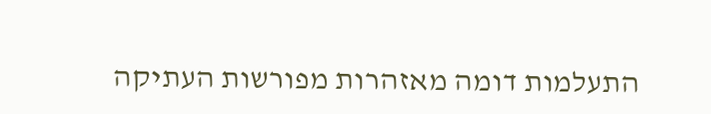התעלמות דומה מאזהרות מפורשות העתיקה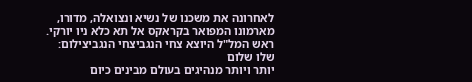לאחרונה את משכנו של נשיא ונצואלה, מדורו, מארמונו המפואר בקראקס אל תא כלא ניו יורקי.
ראש המל"ל היוצא צחי הנגביצחי הנגביצילום: שלו שלום
יותר ויותר מנהיגים בעולם מבינים כיום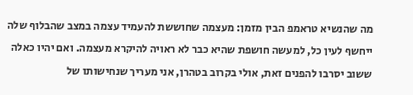מה שהנשיא טראמפ הבין מזמן: מעצמה שחוששת להעמיד עצמה במצב שהבלוף שלה ייחשף לעין כל, למעשה חושפת שהיא כבר לא ראויה להיקרא מעצמה. ואם יהיו כאלה ששוב יסרבו להפנים זאת, אולי בקרוב בטהרן, אני מעריך שנחישותו של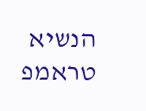הנשיא טראמפ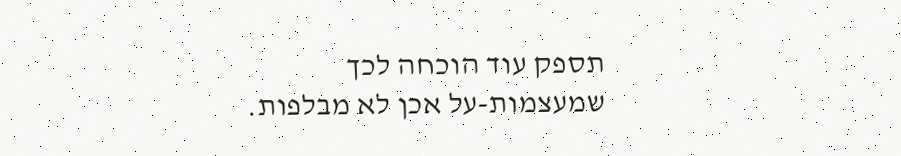תספק עוד הוכחה לכך שמעצמות-על אכן לא מבלפות.